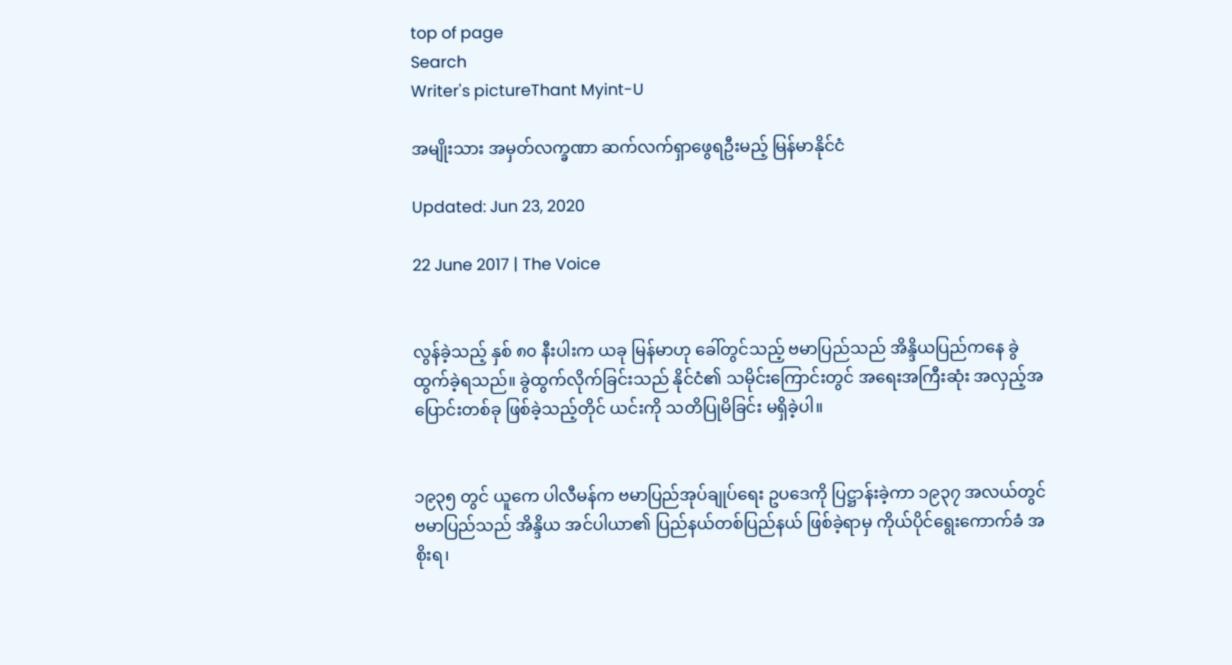top of page
Search
Writer's pictureThant Myint-U

အမျိုးသား အမှတ်လက္ခဏာ ဆက်လက်ရှာဖွေရဦးမည့် မြန်မာနိုင်ငံ

Updated: Jun 23, 2020

22 June 2017 | The Voice


လွန်ခဲ့သည့် နှစ် ၈၀ နီးပါးက ယခု မြန်မာဟု ခေါ်တွင်သည့် ဗမာပြည်သည် အိန္ဒိယပြည်ကနေ ခွဲထွက်ခဲ့ရသည်။ ခွဲထွက်လိုက်ခြင်းသည် နိုင်ငံ၏ သမိုင်းကြောင်းတွင် အရေးအကြီးဆုံး အလှည့်အပြောင်းတစ်ခု ဖြစ်ခဲ့သည့်တိုင် ယင်းကို သတိပြုမိခြင်း မရှိခဲ့ပါ။


၁၉၃၅ တွင် ယူကေ ပါလီမန်က ဗမာပြည်အုပ်ချုပ်ရေး ဥပဒေကို ပြဋ္ဌာန်းခဲ့ကာ ၁၉၃၇ အလယ်တွင် ဗမာပြည်သည် အိန္ဒိယ အင်ပါယာ၏ ပြည်နယ်တစ်ပြည်နယ် ဖြစ်ခဲ့ရာမှ ကိုယ်ပိုင်ရွေးကောက်ခံ အစိုးရ၊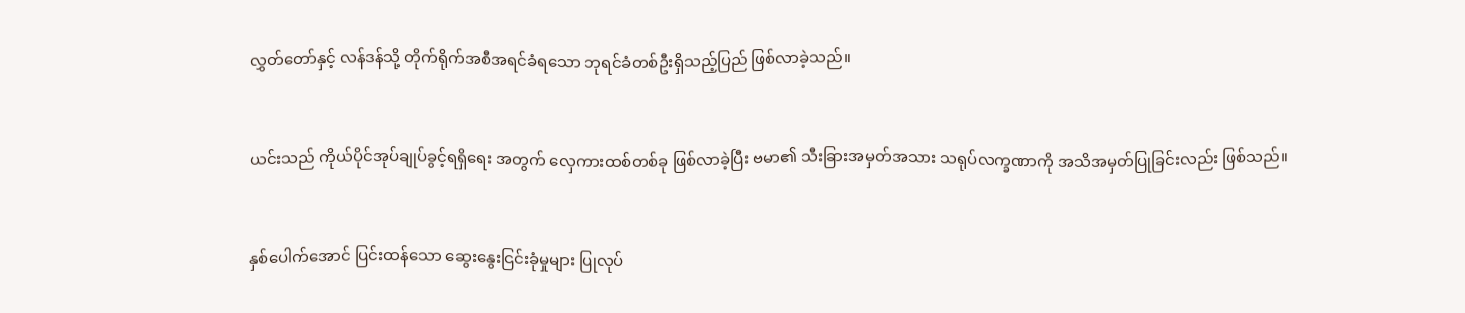လွှတ်တော်နှင့် လန်ဒန်သို့ တိုက်ရိုက်အစီအရင်ခံရသော ဘုရင်ခံတစ်ဦးရှိသည့်ပြည် ဖြစ်လာခဲ့သည်။


ယင်းသည် ကိုယ်ပိုင်အုပ်ချုပ်ခွင့်ရရှိရေး အတွက် လှေကားထစ်တစ်ခု ဖြစ်လာခဲ့ပြီး ဗမာ၏ သီးခြားအမှတ်အသား သရုပ်လက္ခဏာကို အသိအမှတ်ပြုခြင်းလည်း ဖြစ်သည်။


နှစ်ပေါက်အောင် ပြင်းထန်သော ဆွေးနွေးငြင်းခုံမှုများ ပြုလုပ်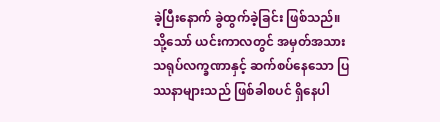ခဲ့ပြီးနောက် ခွဲထွက်ခဲ့ခြင်း ဖြစ်သည်။ သို့သော် ယင်းကာလတွင် အမှတ်အသား သရုပ်လက္ခဏာနှင့် ဆက်စပ်နေသော ပြဿနာများသည် ဖြစ်ခါစပင် ရှိနေပါ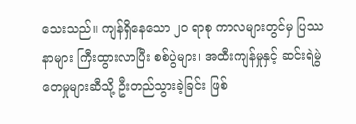သေးသည်။ ကျန်ရှိနေသော ၂၀ ရာစု ကာလများတွင်မှ ပြဿနာများ ကြီးထွားလာပြီး စစ်ပွဲများ၊ အထီးကျန်မှုနှင့် ဆင်းရဲမွဲတေမှုများဆီသို့ ဦးတည်သွားခဲ့ခြင်း ဖြစ်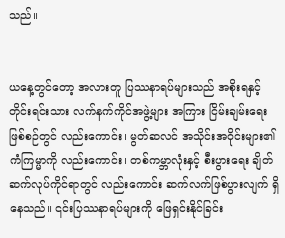သည်။


ယနေ့တွင်တော့ အလားတူ ပြဿနာရပ်များသည် အစိုးရနှင့် တိုင်းရင်းသား လက်နက်ကိုင်အဖွဲ့များ အကြား ငြိမ်းချမ်းရေးဖြစ်စဉ်တွင် လည်းကောင်း၊ မွတ်ဆလင် အသိုင်းအဝိုင်းများ၏ ကံကြမ္မာကို လည်းကောင်း၊ တစ်ကမ္ဘာလုံးနှင့် စီးပွားရေး ချိတ်ဆက်လုပ်ကိုင်ရာတွင် လည်းကောင်း ဆက်လက်ဖြစ်ပွားလျက် ရှိနေသည်။ ၎င်းပြဿနာရပ်များကို ဖြေရှင်းနိုင်ခြင်း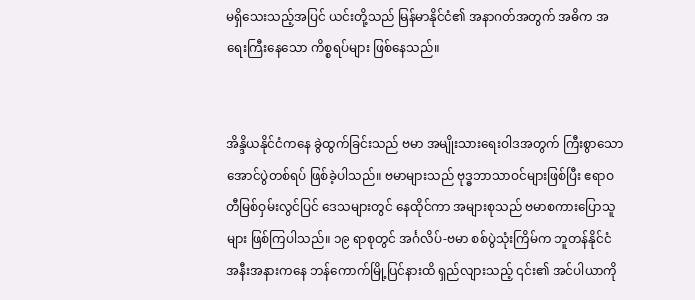မရှိသေးသည့်အပြင် ယင်းတို့သည် မြန်မာနိုင်ငံ၏ အနာဂတ်အတွက် အဓိက အရေးကြီးနေသော ကိစ္စရပ်များ ဖြစ်နေသည်။


အိန္ဒိယနိုင်ငံကနေ ခွဲထွက်ခြင်းသည် ဗမာ အမျိုးသားရေးဝါဒအတွက် ကြီးစွာသော အောင်ပွဲတစ်ရပ် ဖြစ်ခဲ့ပါသည်။ ဗမာများသည် ဗုဒ္ဓဘာသာဝင်များဖြစ်ပြီး ဧရာဝတီမြစ်ဝှမ်းလွင်ပြင် ဒေသများတွင် နေထိုင်ကာ အများစုသည် ဗမာစကားပြောသူများ ဖြစ်ကြပါသည်။ ၁၉ ရာစုတွင် အင်္ဂလိပ်-ဗမာ စစ်ပွဲသုံးကြိမ်က ဘူတန်နိုင်ငံ အနီးအနားကနေ ဘန်ကောက်မြို့ပြင်နားထိ ရှည်လျားသည့် ၎င်း၏ အင်ပါယာကို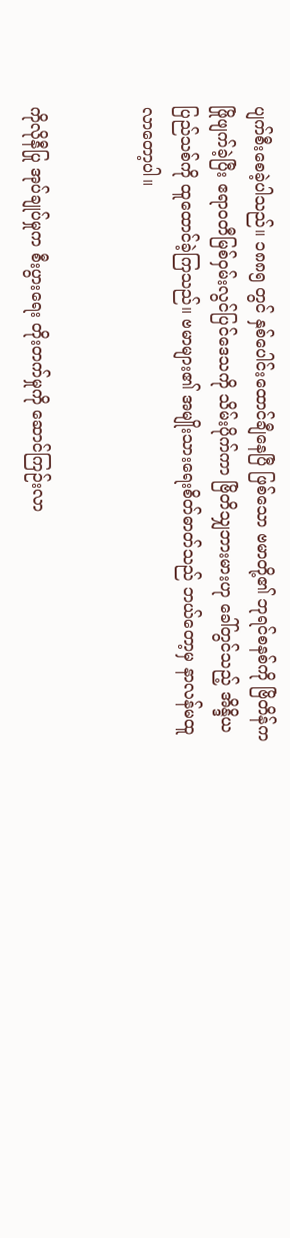ပျက်စီးစေခဲ့ပါသည်။ ၁၈၈၅ တွင် နှစ်ပေါင်းထောင်ချီနေပြီ ဖြစ်သော ဗမာတို့၏ ဘုရင်စနစ်ကို ဗြိတိန်က ဖြိုဖျက်ခဲ့ပြီး ဧရာဝတီမြစ်ဝှမ်းလွင်ပြင်ဒေသကို သိမ်းပိုက်ကာ ဗြိတိသျှဘားမားဟု ခေါ်တွင်သည့် အိန္ဒိယပြည်သစ်ကို ထူထောင်ခဲ့ကြသည်။ ဗမာများ၏ အမျိုးသားရေးစိတ်ဓာတ်သည် ဘယ်တော့မှ နာလန်မထူလာတော့ပါ။


ကိုလိုနီပြု အုပ်ချုပ်မှုက စီးပွားရေး တိုးတက်မှုကို ဆောင်ကြဉ်းလာ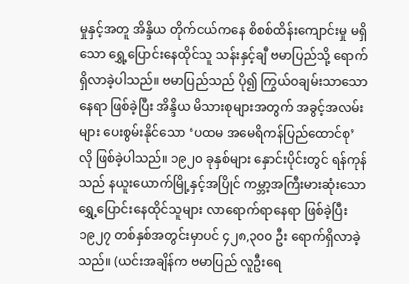မှုနှင့်အတူ အိန္ဒိယ တိုက်ငယ်ကနေ စိစစ်ထိန်းကျောင်းမှု မရှိသော ရွှေ့ပြောင်းနေထိုင်သူ သန်းနှင့်ချီ ဗမာပြည်သို့ ရောက်ရှိလာခဲ့ပါသည်။ ဗမာပြည်သည် ပို၍ ကြွယ်ဝချမ်းသာသောနေရာ ဖြစ်ခဲ့ပြီး အိန္ဒိယ မိသားစုများအတွက် အခွင့်အလမ်းများ ပေးစွမ်းနိုင်သော ‘ပထမ အမေရိကန်ပြည်ထောင်စု’ လို ဖြစ်ခဲ့ပါသည်။ ၁၉၂၀ ခုနှစ်များ နှောင်းပိုင်းတွင် ရန်ကုန်သည် နယူးယောက်မြို့နှင့်အပြိုင် ကမ္ဘာ့အကြီးမားဆုံးသော ရွှေ့ပြောင်းနေထိုင်သူများ လာရောက်ရာနေရာ ဖြစ်ခဲ့ပြီး ၁၉၂၇ တစ်နှစ်အတွင်းမှာပင် ၄၂၈,၃၀၀ ဦး ရောက်ရှိလာခဲ့သည်။ (ယင်းအချိန်က ဗမာပြည် လူဦးရေ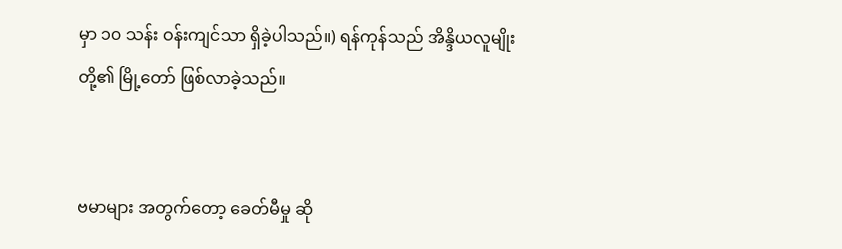မှာ ၁၀ သန်း ဝန်းကျင်သာ ရှိခဲ့ပါသည်။) ရန်ကုန်သည် အိန္ဒိယလူမျိုးတို့၏ မြို့တော် ဖြစ်လာခဲ့သည်။


ဗမာများ အတွက်တော့ ခေတ်မီမှု ဆို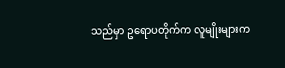သည်မှာ ဥရောပတိုက်က လူမျိုးများက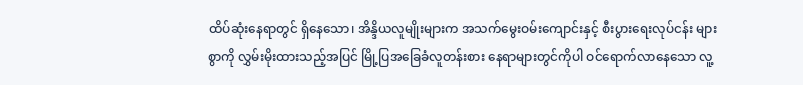ထိပ်ဆုံးနေရာတွင် ရှိနေသော၊ အိန္ဒိယလူမျိုးများက အသက်မွေးဝမ်းကျောင်းနှင့် စီးပွားရေးလုပ်ငန်း များစွာကို လွှမ်းမိုးထားသည့်အပြင် မြို့ပြအခြေခံလူတန်းစား နေရာများတွင်ကိုပါ ဝင်ရောက်လာနေသော လူ့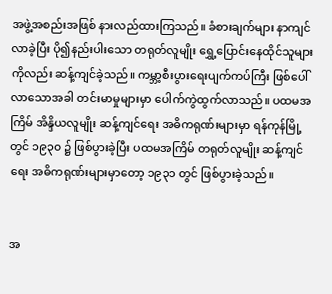အဖွဲ့အစည်းအဖြစ် နားလည်ထားကြသည်။ ခံစားချက်များ နာကျင်လာခဲ့ပြီး ပို၍နည်းပါးသော တရုတ်လူမျိုး ရွှေ့ပြောင်းနေထိုင်သူများကိုလည်း ဆန့်ကျင်ခဲ့သည်။ ကမ္ဘာ့စီးပွားရေးပျက်ကပ်ကြီး ဖြစ်ပေါ်လာသောအခါ တင်းမာမှုများမှာ ပေါက်ကွဲထွက်လာသည်။ ပထမအကြိမ် အိန္ဒိယလူမျိုး ဆန့်ကျင်ရေး အဓိကရုဏ်းများမှာ ရန်ကုန်မြို့တွင် ၁၉၃၀ ၌ ဖြစ်ပွားခဲ့ပြီး ပထမအကြိမ် တရုတ်လူမျိုး ဆန့်ကျင်ရေး အဓိကရုဏ်းများမှာတော့ ၁၉၃၁ တွင် ဖြစ်ပွားခဲ့သည်။


အ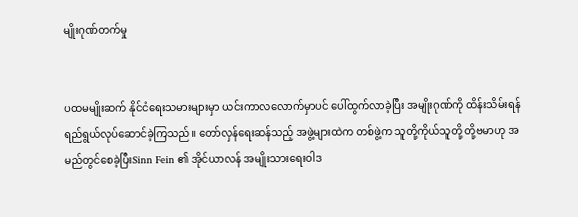မျိုးဂုဏ်တက်မှု


ပထမမျိုးဆက် နိုင်ငံရေးသမားများမှာ ယင်းကာလလောက်မှာပင် ပေါ်ထွက်လာခဲ့ပြီး အမျိုးဂုဏ်ကို ထိန်းသိမ်းရန် ရည်ရွယ်လုပ်ဆောင်ခဲ့ကြသည်။ တော်လှန်ရေးဆန်သည့် အဖွဲ့များထဲက တစ်ဖွဲ့က သူတို့ကိုယ်သူတို့ တို့ဗမာဟု အမည်တွင်စေခဲ့ပြီးSinn Fein ၏ အိုင်ယာလန် အမျိုးသားရေးဝါဒ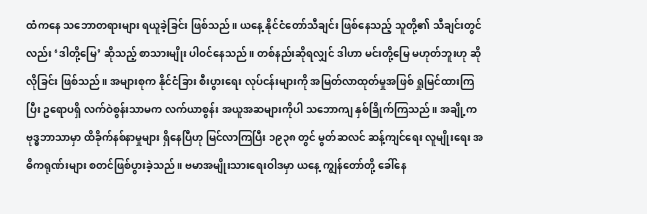ထံကနေ သဘောတရားများ ရယူခဲ့ခြင်း ဖြစ်သည်။ ယနေ့ နိုင်ငံတော်သီချင်း ဖြစ်နေသည့် သူတို့၏ သီချင်းတွင်လည်း ‘ဒါတို့မြေ’ ဆိုသည့် စာသားမျိုး ပါဝင်နေသည်။ တစ်နည်းဆိုရလျှင် ဒါဟာ မင်းတို့မြေ မဟုတ်ဘူးဟု ဆိုလိုခြင်း ဖြစ်သည်။ အများစုက နိုင်ငံခြား စီးပွားရေး လုပ်ငန်းများကို အမြတ်လာထုတ်မှုအဖြစ် ရှုမြင်ထားကြပြီး ဥရောပရှိ လက်ဝဲစွန်းသာမက လက်ယာစွန်း အယူအဆများကိုပါ သဘောကျ နှစ်ခြိုက်ကြသည်။ အချို့က ဗုဒ္ဓဘာသာမှာ ထိခိုက်နစ်နာမှုများ ရှိနေပြီဟု မြင်လာကြပြီး ၁၉၃၈ တွင် မွတ်ဆလင် ဆန့်ကျင်ရေး လူမျိုးရေး အဓိကရုဏ်းများ စတင်ဖြစ်ပွားခဲ့သည်။ ဗမာအမျိုးသားရေးဝါဒမှာ ယနေ့ ကျွန်တော်တို့ ခေါ်နေ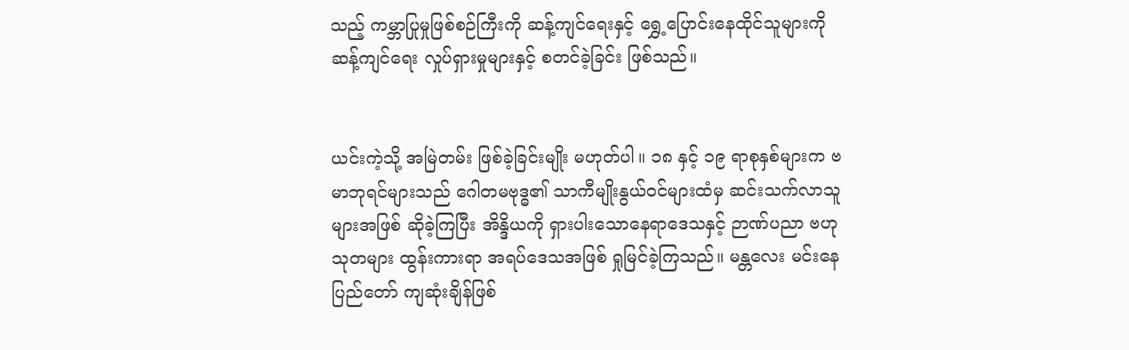သည့် ကမ္ဘာပြုမှုဖြစ်စဉ်ကြီးကို ဆန့်ကျင်ရေးနှင့် ရွှေ့ပြောင်းနေထိုင်သူများကို ဆန့်ကျင်ရေး လှုပ်ရှားမှုများနှင့် စတင်ခဲ့ခြင်း ဖြစ်သည်။


ယင်းကဲ့သို့ အမြဲတမ်း ဖြစ်ခဲ့ခြင်းမျိုး မဟုတ်ပါ။ ၁၈ နှင့် ၁၉ ရာစုနှစ်များက ဗမာဘုရင်များသည် ဂေါတမဗုဒ္ဓ၏ သာကီမျိုးနွယ်ဝင်များထံမှ ဆင်းသက်လာသူများအဖြစ် ဆိုခဲ့ကြပြီး အိန္ဒိယကို ရှားပါးသောနေရာဒေသနှင့် ဉာဏ်ပညာ ဗဟုသုတများ ထွန်းကားရာ အရပ်ဒေသအဖြစ် ရှုမြင်ခဲ့ကြသည်။ မန္တလေး မင်းနေပြည်တော် ကျဆုံးချိန်ဖြစ်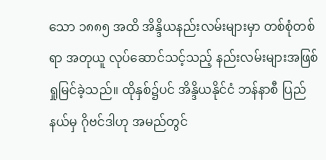သော ၁၈၈၅ အထိ အိန္ဒိယနည်းလမ်းများမှာ တစ်စုံတစ်ရာ အတုယူ လုပ်ဆောင်သင့်သည့် နည်းလမ်းများအဖြစ် ရှုမြင်ခဲ့သည်။ ထိုနှစ်၌ပင် အိန္ဒိယနိုင်ငံ ဘန်နာစီ ပြည်နယ်မှ ဂိုဗင်ဒါဟု အမည်တွင်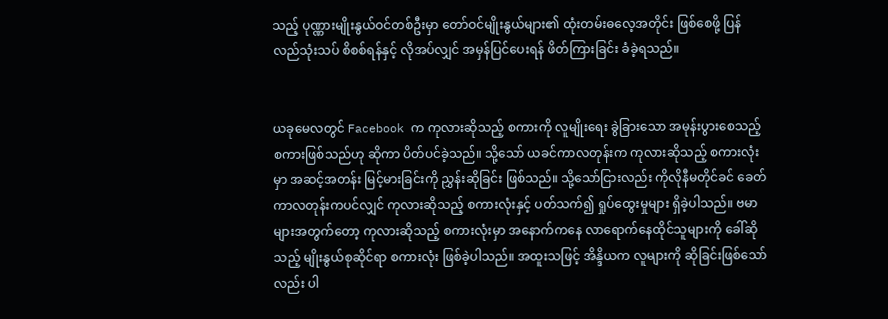သည့် ပုဏ္ဏားမျိုးနွယ်ဝင်တစ်ဦးမှာ တော်ဝင်မျိုးနွယ်များ၏ ထုံးတမ်းဓလေ့အတိုင်း ဖြစ်စေဖို့ ပြန်လည်သုံးသပ် စိစစ်ရန်နှင့် လိုအပ်လျှင် အမှန်ပြင်ပေးရန် ဖိတ်ကြားခြင်း ခံခဲ့ရသည်။


ယခုမေလတွင် Facebook က ကုလားဆိုသည့် စကားကို လူမျိုးရေး ခွဲခြားသော အမုန်းပွားစေသည့် စကားဖြစ်သည်ဟု ဆိုကာ ပိတ်ပင်ခဲ့သည်။ သို့သော် ယခင်ကာလတုန်းက ကုလားဆိုသည့် စကားလုံးမှာ အဆင့်အတန်း မြင့်မားခြင်းကို ညွှန်းဆိုခြင်း ဖြစ်သည်။ သို့သော်ငြားလည်း ကိုလိုနီမတိုင်ခင် ခေတ်ကာလတုန်းကပင်လျှင် ကုလားဆိုသည့် စကားလုံးနှင့် ပတ်သက်၍ ရှုပ်ထွေးမှုများ ရှိခဲ့ပါသည်။ ဗမာများအတွက်တော့ ကုလားဆိုသည့် စကားလုံးမှာ အနောက်ကနေ လာရောက်နေထိုင်သူများကို ခေါ်ဆိုသည့် မျိုးနွယ်စုဆိုင်ရာ စကားလုံး ဖြစ်ခဲ့ပါသည်။ အထူးသဖြင့် အိန္ဒိယက လူများကို ဆိုခြင်းဖြစ်သော်လည်း ပါ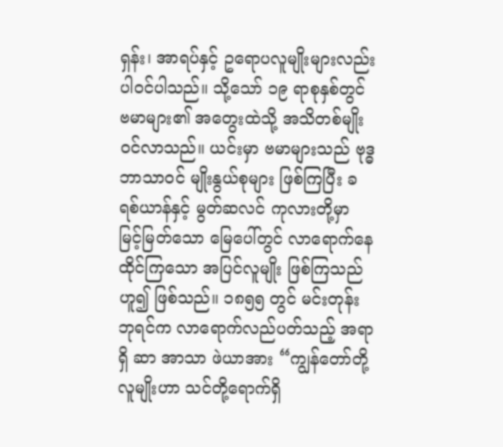ရှန်း၊ အာရပ်နှင့် ဥရောပလူမျိုးများလည်း ပါဝင်ပါသည်။ သို့သော် ၁၉ ရာစုနှစ်တွင် ဗမာများ၏ အတွေးထဲသို့ အသိတစ်မျိုး ဝင်လာသည်။ ယင်းမှာ ဗမာများသည် ဗုဒ္ဓဘာသာဝင် မျိုးနွယ်စုများ ဖြစ်ကြပြီး ခရစ်ယာန်နှင့် မွတ်ဆလင် ကုလားတို့မှာ မြင့်မြတ်သော မြေပေါ်တွင် လာရောက်နေထိုင်ကြသော အပြင်လူမျိုး ဖြစ်ကြသည်ဟူ၍ ဖြစ်သည်။ ၁၈၅၅ တွင် မင်းတုန်းဘုရင်က လာရောက်လည်ပတ်သည့် အရာရှိ ဆာ အာသာ ဖဲယာအား “ကျွန်တော်တို့ လူမျိုးဟာ သင်တို့ရောက်ရှိ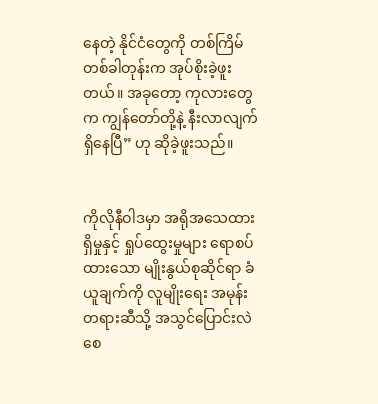နေတဲ့ နိုင်ငံတွေကို တစ်ကြိမ်တစ်ခါတုန်းက အုပ်စိုးခဲ့ဖူးတယ်။ အခုတော့ ကုလားတွေက ကျွန်တော်တို့နဲ့ နီးလာလျက် ရှိနေပြီ” ဟု ဆိုခဲ့ဖူးသည်။


ကိုလိုနီဝါဒမှာ အရိုအသေထားရှိမှုနှင့် ရှုပ်ထွေးမှုများ ရောစပ်ထားသော မျိုးနွယ်စုဆိုင်ရာ ခံယူချက်ကို လူမျိုးရေး အမုန်းတရားဆီသို့ အသွင်ပြောင်းလဲစေ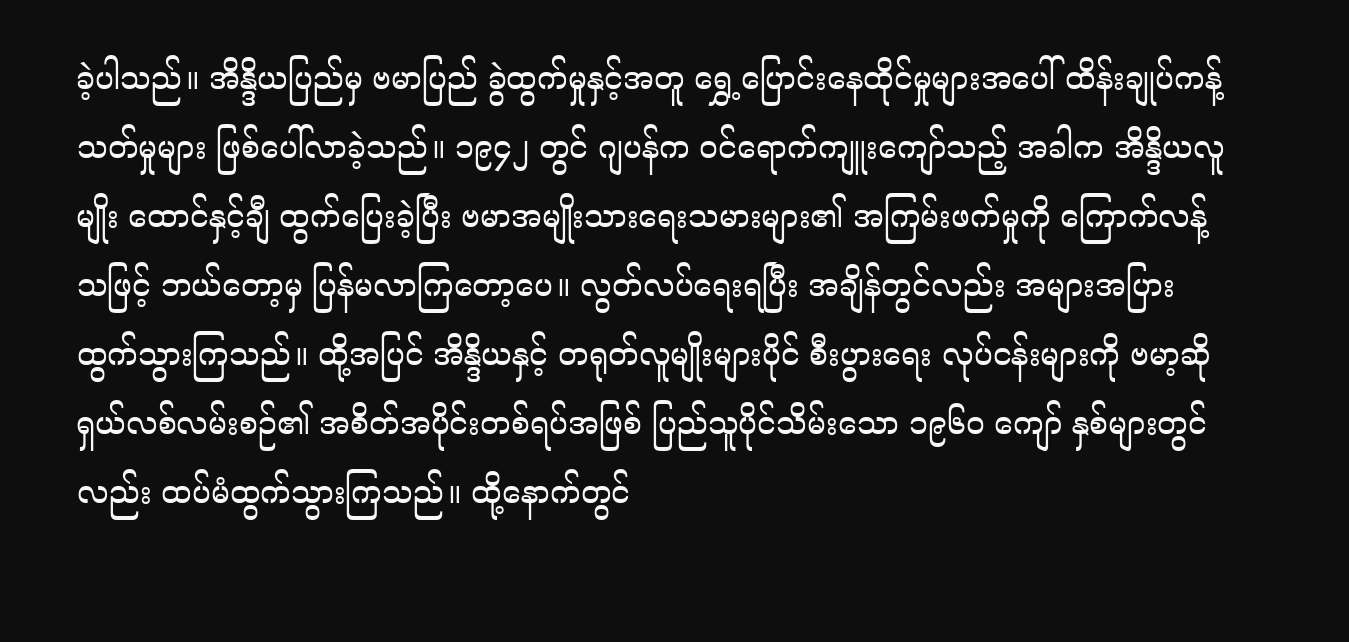ခဲ့ပါသည်။ အိန္ဒိယပြည်မှ ဗမာပြည် ခွဲထွက်မှုနှင့်အတူ ရွှေ့ပြောင်းနေထိုင်မှုများအပေါ် ထိန်းချုပ်ကန့်သတ်မှုများ ဖြစ်ပေါ်လာခဲ့သည်။ ၁၉၄၂ တွင် ဂျပန်က ဝင်ရောက်ကျူးကျော်သည့် အခါက အိန္ဒိယလူမျိုး ထောင်နှင့်ချီ ထွက်ပြေးခဲ့ပြီး ဗမာအမျိုးသားရေးသမားများ၏ အကြမ်းဖက်မှုကို ကြောက်လန့်သဖြင့် ဘယ်တော့မှ ပြန်မလာကြတော့ပေ။ လွတ်လပ်ရေးရပြီး အချိန်တွင်လည်း အများအပြား ထွက်သွားကြသည်။ ထို့အပြင် အိန္ဒိယနှင့် တရုတ်လူမျိုးများပိုင် စီးပွားရေး လုပ်ငန်းများကို ဗမာ့ဆိုရှယ်လစ်လမ်းစဉ်၏ အစိတ်အပိုင်းတစ်ရပ်အဖြစ် ပြည်သူပိုင်သိမ်းသော ၁၉၆၀ ကျော် နှစ်များတွင်လည်း ထပ်မံထွက်သွားကြသည်။ ထို့နောက်တွင်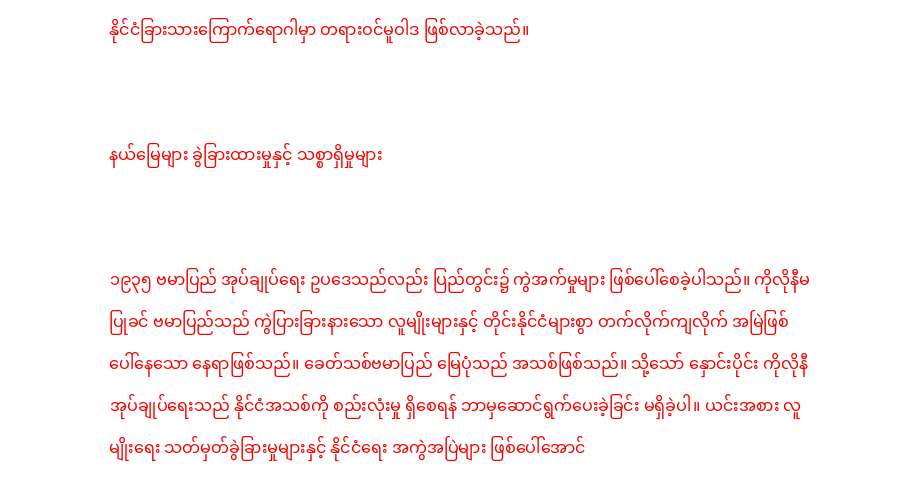နိုင်ငံခြားသားကြောက်ရောဂါမှာ တရားဝင်မူဝါဒ ဖြစ်လာခဲ့သည်။


နယ်မြေများ ခွဲခြားထားမှုနှင့် သစ္စာရှိမှုများ


၁၉၃၅ ဗမာပြည် အုပ်ချုပ်ရေး ဥပဒေသည်လည်း ပြည်တွင်း၌ ကွဲအက်မှုများ ဖြစ်ပေါ်စေခဲ့ပါသည်။ ကိုလိုနီမပြုခင် ဗမာပြည်သည် ကွဲပြားခြားနားသော လူမျိုးများနှင့် တိုင်းနိုင်ငံများစွာ တက်လိုက်ကျလိုက် အမြဲဖြစ်ပေါ်နေသော နေရာဖြစ်သည်။ ခေတ်သစ်ဗမာပြည် မြေပုံသည် အသစ်ဖြစ်သည်။ သို့သော် နှောင်းပိုင်း ကိုလိုနီအုပ်ချုပ်ရေးသည် နိုင်ငံအသစ်ကို စည်းလုံးမှု ရှိစေရန် ဘာမှဆောင်ရွက်ပေးခဲ့ခြင်း မရှိခဲ့ပါ။ ယင်းအစား လူမျိုးရေး သတ်မှတ်ခွဲခြားမှုများနှင့် နိုင်ငံရေး အကွဲအပြဲများ ဖြစ်ပေါ်အောင်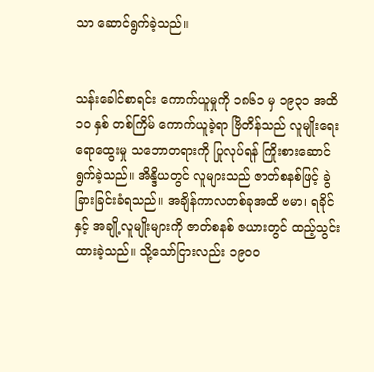သာ ဆောင်ရွက်ခဲ့သည်။


သန်းခေါင်စာရင်း ကောက်ယူမှုကို ၁၈၆၁ မှ ၁၉၃၁ အထိ ၁၀ နှစ် တစ်ကြိမ် ကောက်ယူခဲ့ရာ ဗြိတိန်သည် လူမျိုးရေး ရောထွေးမှု သဘောတရားကို ပြုလုပ်ရန် ကြိုးစားဆောင်ရွက်ခဲ့သည်။ အိန္ဒိယတွင် လူများသည် ဇာတ်စနစ်ဖြင့် ခွဲခြားခြင်းခံရသည်။ အချိန်ကာလတစ်ခုအထိ ဗမာ၊ ရခိုင်နှင့် အချို့လူမျိုးများကို ဇာတ်စနစ် ဇယားတွင် ထည့်သွင်းထားခဲ့သည်။ သို့သော်ငြားလည်း ၁၉၀၀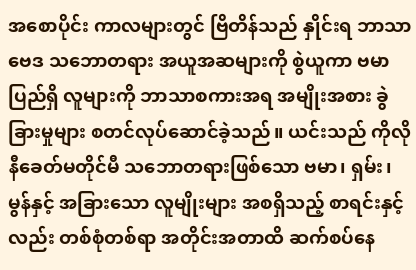အစောပိုင်း ကာလများတွင် ဗြိတိန်သည် နှိုင်းရ ဘာသာဗေဒ သဘောတရား အယူအဆများကို စွဲယူကာ ဗမာပြည်ရှိ လူများကို ဘာသာစကားအရ အမျိုးအစား ခွဲခြားမှုများ စတင်လုပ်ဆောင်ခဲ့သည်။ ယင်းသည် ကိုလိုနီခေတ်မတိုင်မီ သဘောတရားဖြစ်သော ဗမာ၊ ရှမ်း၊ မွန်နှင့် အခြားသော လူမျိုးများ အစရှိသည့် စာရင်းနှင့်လည်း တစ်စုံတစ်ရာ အတိုင်းအတာထိ ဆက်စပ်နေ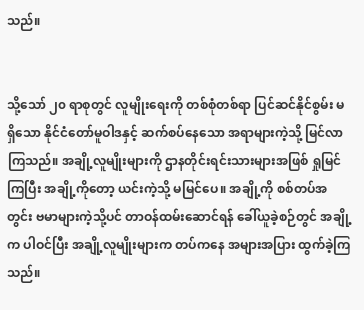သည်။


သို့သော် ၂၀ ရာစုတွင် လူမျိုးရေးကို တစ်စုံတစ်ရာ ပြင်ဆင်နိုင်စွမ်း မရှိသော နိုင်ငံတော်မူဝါဒနှင့် ဆက်စပ်နေသော အရာများကဲ့သို့ မြင်လာကြသည်။ အချို့လူမျိုးများကို ဌာနတိုင်းရင်းသားများအဖြစ် ရှုမြင်ကြပြီး အချို့ကိုတော့ ယင်းကဲ့သို့ မမြင်ပေ။ အချို့ကို စစ်တပ်အတွင်း ဗမာများကဲ့သို့ပင် တာဝန်ထမ်းဆောင်ရန် ခေါ်ယူခဲ့စဉ်တွင် အချို့က ပါဝင်ပြီး အချို့လူမျိုးများက တပ်ကနေ အများအပြား ထွက်ခဲ့ကြသည်။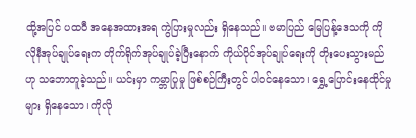ထို့အပြင် ပထဝီ အနေအထားအရ ကွဲပြားမှုလည်း ရှိနေသည်။ ဗမာပြည် မြေပြန့်ဒေသကို ကိုလိုနီအုပ်ချုပ်ရေးက တိုက်ရိုက်အုပ်ချုပ်ခဲ့ပြီးနောက် ကိုယ်ပိုင်အုပ်ချုပ်ရေးကို တိုးပေးသွားမည်ဟု သဘောတူခဲ့သည်။ ယင်းမှာ ကမ္ဘာပြုမှု ဖြစ်စဉ်ကြီးတွင် ပါဝင်နေသော၊ ရွှေ့ပြောင်းနေထိုင်မှုများ ရှိနေသော၊ ကိုလို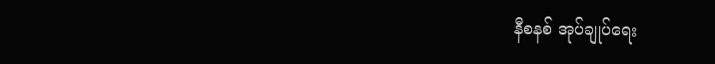နီစနစ် အုပ်ချုပ်ရေး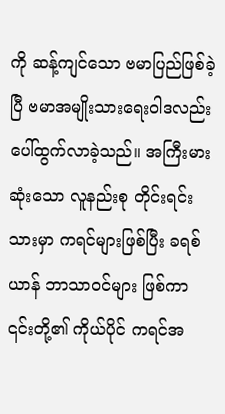ကို ဆန့်ကျင်သော ဗမာပြည်ဖြစ်ခဲ့ပြီ ဗမာအမျိုးသားရေးဝါဒလည်း ပေါ်ထွက်လာခဲ့သည်။ အကြီးမားဆုံးသော လူနည်းစု တိုင်းရင်းသားမှာ ကရင်များဖြစ်ပြီး ခရစ်ယာန် ဘာသာဝင်များ ဖြစ်ကာ ၎င်းတို့၏ ကိုယ်ပိုင် ကရင်အ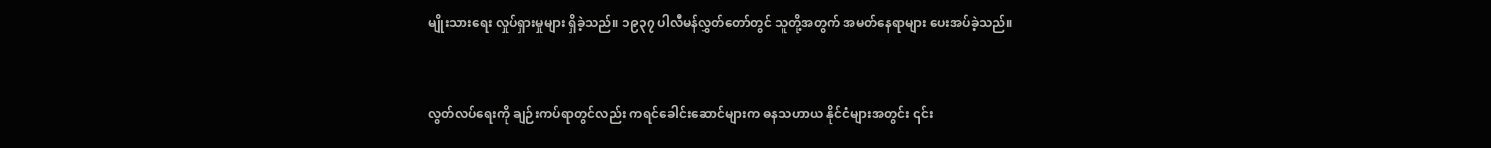မျိုးသားရေး လှုပ်ရှားမှုများ ရှိခဲ့သည်။ ၁၉၃၇ ပါလီမန်လွှတ်တော်တွင် သူတို့အတွက် အမတ်နေရာများ ပေးအပ်ခဲ့သည်။


လွတ်လပ်ရေးကို ချဉ်းကပ်ရာတွင်လည်း ကရင်ခေါင်းဆောင်များက ဓနသဟာယ နိုင်ငံများအတွင်း ၎င်း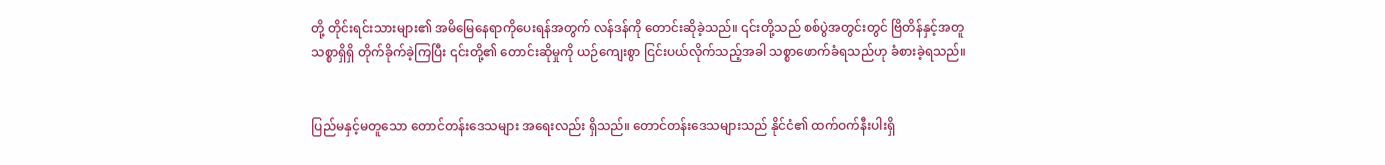တို့ တိုင်းရင်းသားများ၏ အမိမြေနေရာကိုပေးရန်အတွက် လန်ဒန်ကို တောင်းဆိုခဲ့သည်။ ၎င်းတို့သည် စစ်ပွဲအတွင်းတွင် ဗြိတိန်နှင့်အတူ သစ္စာရှိရှိ တိုက်ခိုက်ခဲ့ကြပြီး ၎င်းတို့၏ တောင်းဆိုမှုကို ယဉ်ကျေးစွာ ငြင်းပယ်လိုက်သည့်အခါ သစ္စာဖောက်ခံရသည်ဟု ခံစားခဲ့ရသည်။


ပြည်မနှင့်မတူသော တောင်တန်းဒေသများ အရေးလည်း ရှိသည်။ တောင်တန်းဒေသများသည် နိုင်ငံ၏ ထက်ဝက်နီးပါးရှိ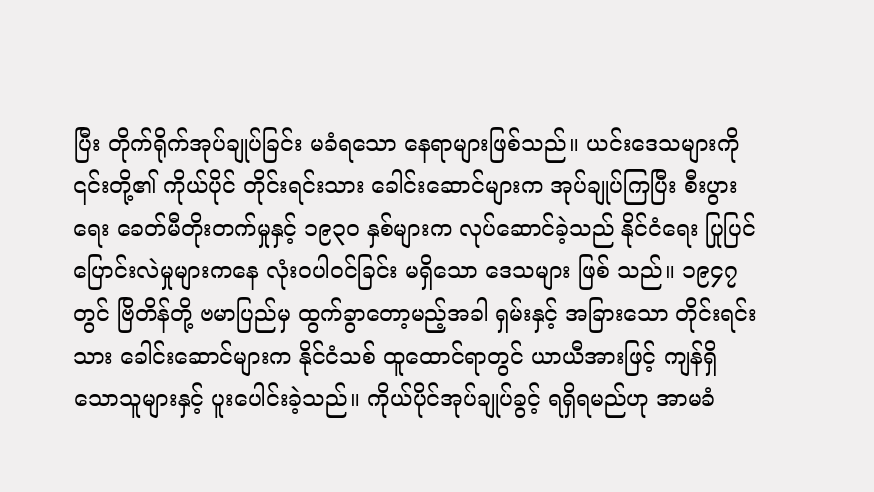ပြီး တိုက်ရိုက်အုပ်ချုပ်ခြင်း မခံရသော နေရာများဖြစ်သည်။ ယင်းဒေသများကို ၎င်းတို့၏ ကိုယ်ပိုင် တိုင်းရင်းသား ခေါင်းဆောင်များက အုပ်ချုပ်ကြပြီး စီးပွားရေး ခေတ်မီတိုးတက်မှုနှင့် ၁၉၃၀ နှစ်များက လုပ်ဆောင်ခဲ့သည် နိုင်ငံရေး ပြုပြင်ပြောင်းလဲမှုများကနေ လုံးဝပါဝင်ခြင်း မရှိသော ဒေသများ ဖြစ် သည်။ ၁၉၄၇ တွင် ဗြိတိန်တို့ ဗမာပြည်မှ ထွက်ခွာတော့မည့်အခါ ရှမ်းနှင့် အခြားသော တိုင်းရင်းသား ခေါင်းဆောင်များက နိုင်ငံသစ် ထူထောင်ရာတွင် ယာယီအားဖြင့် ကျန်ရှိသောသူများနှင့် ပူးပေါင်းခဲ့သည်။ ကိုယ်ပိုင်အုပ်ချုပ်ခွင့် ရရှိရမည်ဟု အာမခံ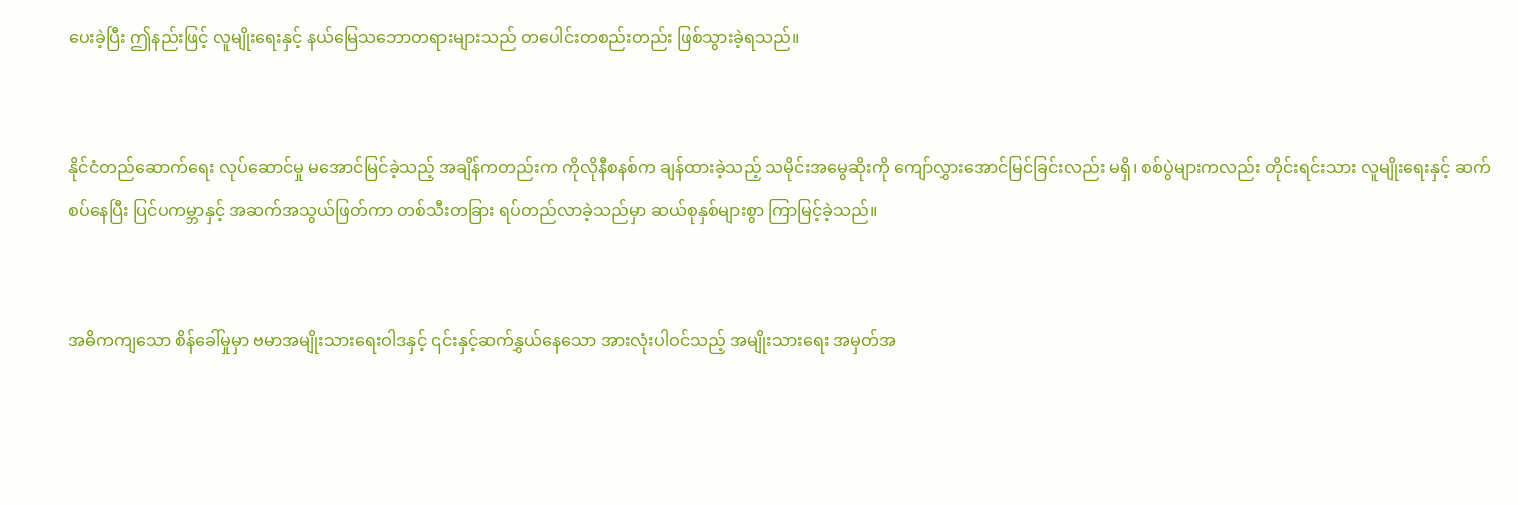ပေးခဲ့ပြီး ဤနည်းဖြင့် လူမျိုးရေးနှင့် နယ်မြေသဘောတရားများသည် တပေါင်းတစည်းတည်း ဖြစ်သွားခဲ့ရသည်။


နိုင်ငံတည်ဆောက်ရေး လုပ်ဆောင်မှု မအောင်မြင်ခဲ့သည့် အချိန်ကတည်းက ကိုလိုနီစနစ်က ချန်ထားခဲ့သည့် သမိုင်းအမွေဆိုးကို ကျော်လွှားအောင်မြင်ခြင်းလည်း မရှိ၊ စစ်ပွဲများကလည်း တိုင်းရင်းသား လူမျိုးရေးနှင့် ဆက်စပ်နေပြီး ပြင်ပကမ္ဘာနှင့် အဆက်အသွယ်ဖြတ်ကာ တစ်သီးတခြား ရပ်တည်လာခဲ့သည်မှာ ဆယ်စုနှစ်များစွာ ကြာမြင့်ခဲ့သည်။


အဓိကကျသော စိန်ခေါ်မှုမှာ ဗမာအမျိုးသားရေးဝါဒနှင့် ၎င်းနှင့်ဆက်နွှယ်နေသော အားလုံးပါဝင်သည့် အမျိုးသားရေး အမှတ်အ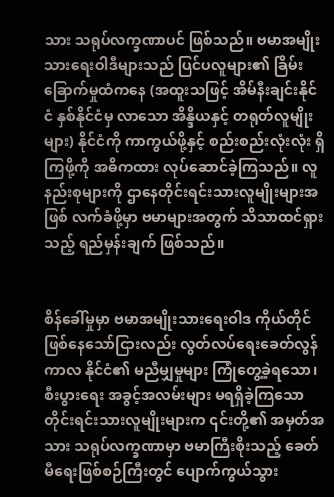သား သရုပ်လက္ခဏာပင် ဖြစ်သည်။ ဗမာအမျိုးသားရေးဝါဒီများသည် ပြင်ပလူများ၏ ခြိမ်းခြောက်မှုထံကနေ (အထူးသဖြင့် အိမ်နီးချင်းနိုင်ငံ နှစ်နိုင်ငံမှ လာသော အိန္ဒိယနှင့် တရုတ်လူမျိုးများ) နိုင်ငံကို ကာကွယ်ဖို့နှင့် စည်းစည်းလုံးလုံး ရှိကြဖို့ကို အဓိကထား လုပ်ဆောင်ခဲ့ကြသည်။ လူနည်းစုများကို ဌာနေတိုင်းရင်းသားလူမျိုးများအဖြစ် လက်ခံဖို့မှာ ဗမာများအတွက် သိသာထင်ရှားသည့် ရည်မှန်းချက် ဖြစ်သည်။


စိန်ခေါ်မှုမှာ ဗမာအမျိုးသားရေးဝါဒ ကိုယ်တိုင် ဖြစ်နေသော်ငြားလည်း လွတ်လပ်ရေးခေတ်လွန်ကာလ နိုင်ငံ၏ မညီမျှမှုများ ကြုံတွေ့ခဲ့ရသော၊ စီးပွားရေး အခွင့်အလမ်းများ မရရှိခဲ့ကြသော တိုင်းရင်းသားလူမျိုးများက ၎င်းတို့၏ အမှတ်အသား သရုပ်လက္ခဏာမှာ ဗမာကြီးစိုးသည့် ခေတ်မီရေးဖြစ်စဉ်ကြီးတွင် ပျောက်ကွယ်သွား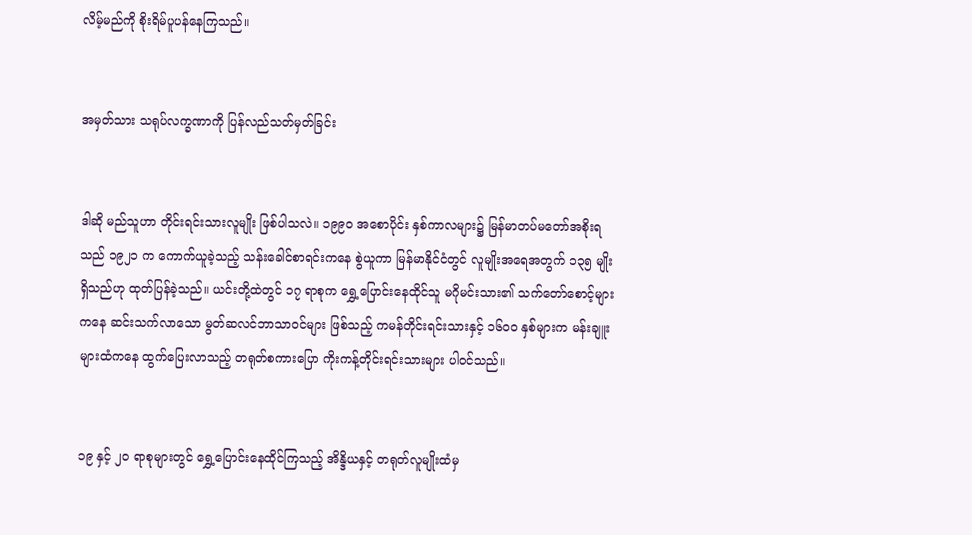လိမ့်မည်ကို စိုးရိမ်ပူပန်နေကြသည်။


အမှတ်သား သရုပ်လက္ခဏာကို ပြန်လည်သတ်မှတ်ခြင်း


ဒါဆို မည်သူဟာ တိုင်းရင်းသားလူမျိုး ဖြစ်ပါသလဲ။ ၁၉၉၀ အစောပိုင်း နှစ်ကာလများ၌ မြန်မာတပ်မတော်အစိုးရသည် ၁၉၂၁ က ကောက်ယူခဲ့သည့် သန်းခေါင်စာရင်းကနေ စွဲယူကာ မြန်မာနိုင်ငံတွင် လူမျိုးအရေအတွက် ၁၃၅ မျိုး ရှိသည်ဟု ထုတ်ပြန်ခဲ့သည်။ ယင်းတို့ထဲတွင် ၁၇ ရာစုက ရွှေ့ပြောင်းနေထိုင်သူ မဂိုမင်းသား၏ သက်တော်စောင့်များကနေ ဆင်းသက်လာသော မွတ်ဆလင်ဘာသာဝင်များ ဖြစ်သည့် ကမန်တိုင်းရင်းသားနှင့် ၁၆၀၀ နှစ်များက မန်းချူးများထံကနေ ထွက်ပြေးလာသည့် တရုတ်စကားပြော ကိုးကန့်တိုင်းရင်းသားများ ပါဝင်သည်။


၁၉ နှင့် ၂၀ ရာစုများတွင် ရွှေ့ပြောင်းနေထိုင်ကြသည့် အိန္ဒိယနှင့် တရုတ်လူမျိုးထံမှ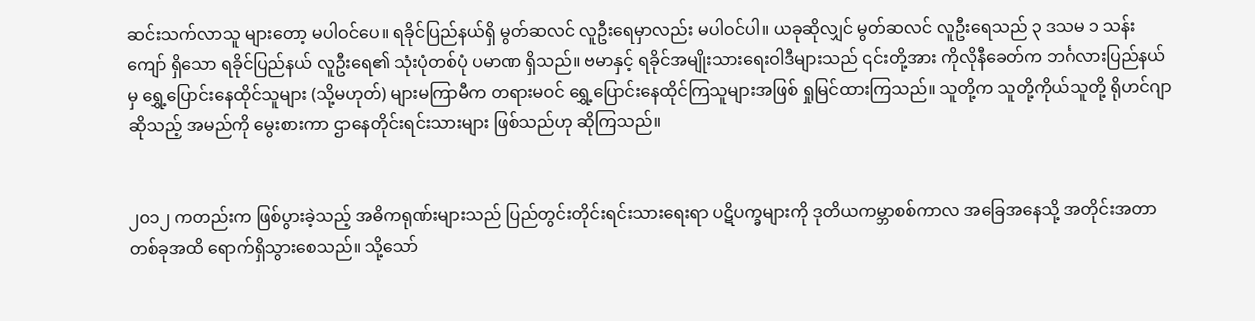ဆင်းသက်လာသူ များတော့ မပါဝင်ပေ။ ရခိုင်ပြည်နယ်ရှိ မွတ်ဆလင် လူဦးရေမှာလည်း မပါဝင်ပါ။ ယခုဆိုလျှင် မွတ်ဆလင် လူဦးရေသည် ၃ ဒသမ ၁ သန်းကျော် ရှိသော ရခိုင်ပြည်နယ် လူဦးရေ၏ သုံးပုံတစ်ပုံ ပမာဏ ရှိသည်။ ဗမာနှင့် ရခိုင်အမျိုးသားရေးဝါဒီများသည် ၎င်းတို့အား ကိုလိုနီခေတ်က ဘင်္ဂလားပြည်နယ်မှ ရွှေ့ပြောင်းနေထိုင်သူများ (သို့မဟုတ်) များမကြာမီက တရားမဝင် ရွှေ့ပြောင်းနေထိုင်ကြသူများအဖြစ် ရှုမြင်ထားကြသည်။ သူတို့က သူတို့ကိုယ်သူတို့ ရိုဟင်ဂျာဆိုသည့် အမည်ကို မွေးစားကာ ဌာနေတိုင်းရင်းသားများ ဖြစ်သည်ဟု ဆိုကြသည်။


၂၀၁၂ ကတည်းက ဖြစ်ပွားခဲ့သည့် အဓိကရုဏ်းများသည် ပြည်တွင်းတိုင်းရင်းသားရေးရာ ပဋိပက္ခများကို ဒုတိယကမ္ဘာစစ်ကာလ အခြေအနေသို့ အတိုင်းအတာတစ်ခုအထိ ရောက်ရှိသွားစေသည်။ သို့သော်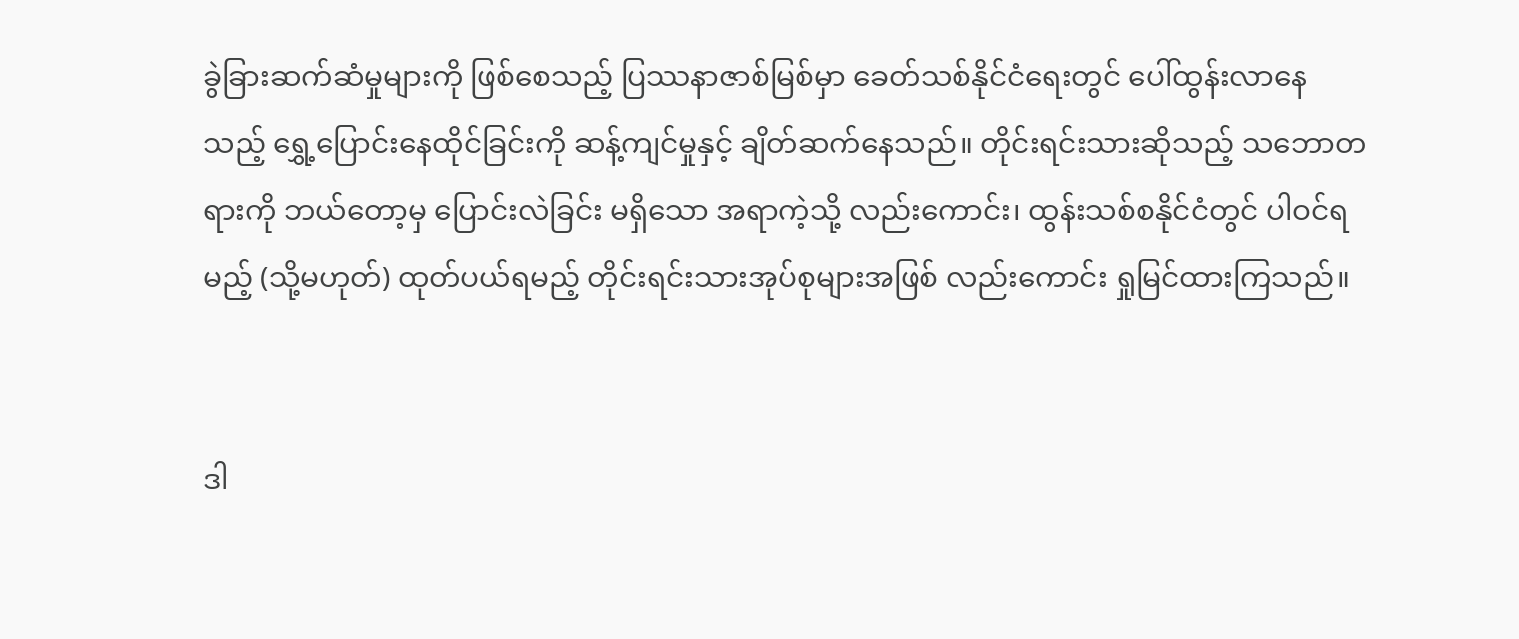ခွဲခြားဆက်ဆံမှုများကို ဖြစ်စေသည့် ပြဿနာဇာစ်မြစ်မှာ ခေတ်သစ်နိုင်ငံရေးတွင် ပေါ်ထွန်းလာနေသည့် ရွှေ့ပြောင်းနေထိုင်ခြင်းကို ဆန့်ကျင်မှုနှင့် ချိတ်ဆက်နေသည်။ တိုင်းရင်းသားဆိုသည့် သဘောတရားကို ဘယ်တော့မှ ပြောင်းလဲခြင်း မရှိသော အရာကဲ့သို့ လည်းကောင်း၊ ထွန်းသစ်စနိုင်ငံတွင် ပါဝင်ရမည့် (သို့မဟုတ်) ထုတ်ပယ်ရမည့် တိုင်းရင်းသားအုပ်စုများအဖြစ် လည်းကောင်း ရှုမြင်ထားကြသည်။


ဒါ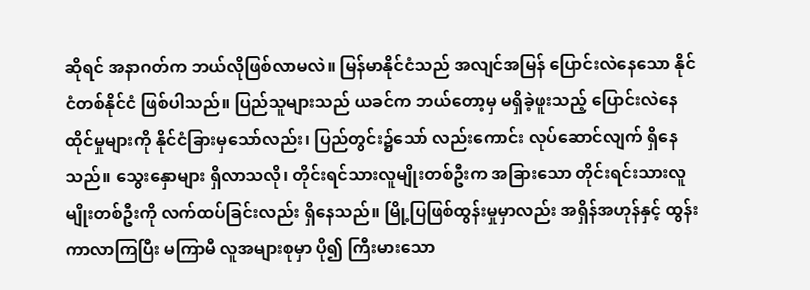ဆိုရင် အနာဂတ်က ဘယ်လိုဖြစ်လာမလဲ။ မြန်မာနိုင်ငံသည် အလျင်အမြန် ပြောင်းလဲနေသော နိုင်ငံတစ်နိုင်ငံ ဖြစ်ပါသည်။ ပြည်သူများသည် ယခင်က ဘယ်တော့မှ မရှိခဲ့ဖူးသည့် ပြောင်းလဲနေထိုင်မှုများကို နိုင်ငံခြားမှသော်လည်း၊ ပြည်တွင်း၌သော် လည်းကောင်း လုပ်ဆောင်လျက် ရှိနေသည်။ သွေးနှောများ ရှိလာသလို၊ တိုင်းရင်သားလူမျိုးတစ်ဦးက အခြားသော တိုင်းရင်းသားလူမျိုးတစ်ဦးကို လက်ထပ်ခြင်းလည်း ရှိနေသည်။ မြို့ပြဖြစ်ထွန်းမှုမှာလည်း အရှိန်အဟုန်နှင့် ထွန်းကာလာကြပြီး မကြာမီ လူအများစုမှာ ပို၍ ကြီးမားသော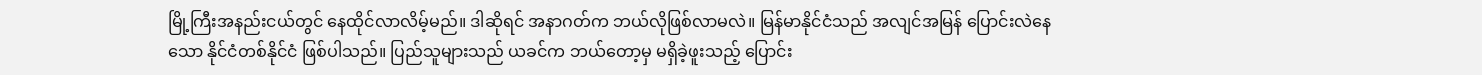မြို့ကြီးအနည်းငယ်တွင် နေထိုင်လာလိမ့်မည်။ ဒါဆိုရင် အနာဂတ်က ဘယ်လိုဖြစ်လာမလဲ။ မြန်မာနိုင်ငံသည် အလျင်အမြန် ပြောင်းလဲနေသော နိုင်ငံတစ်နိုင်ငံ ဖြစ်ပါသည်။ ပြည်သူများသည် ယခင်က ဘယ်တော့မှ မရှိခဲ့ဖူးသည့် ပြောင်း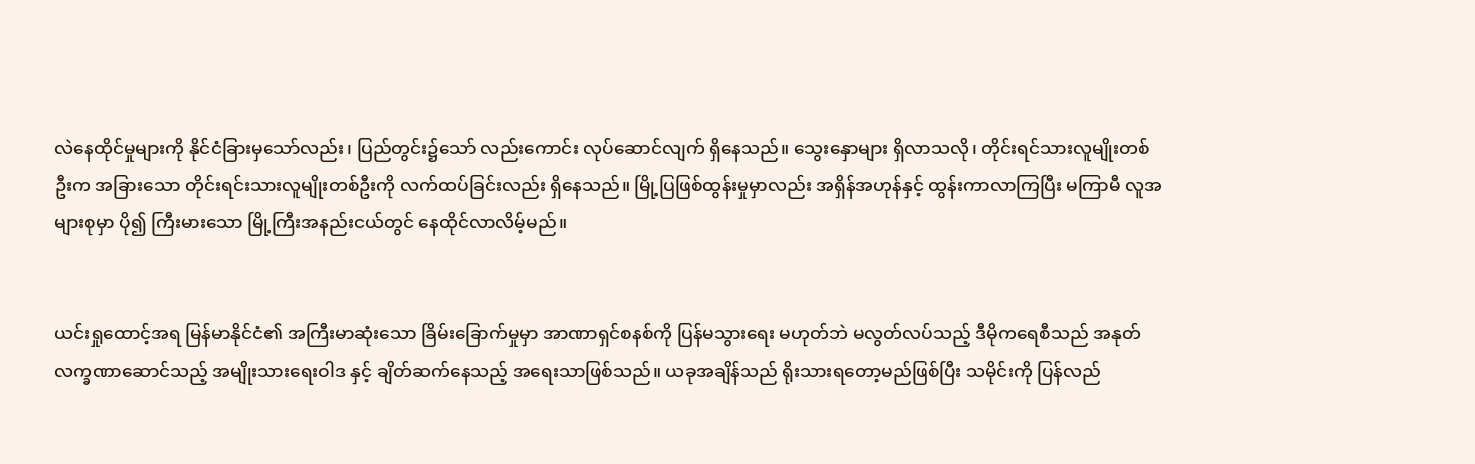လဲနေထိုင်မှုများကို နိုင်ငံခြားမှသော်လည်း၊ ပြည်တွင်း၌သော် လည်းကောင်း လုပ်ဆောင်လျက် ရှိနေသည်။ သွေးနှောများ ရှိလာသလို၊ တိုင်းရင်သားလူမျိုးတစ်ဦးက အခြားသော တိုင်းရင်းသားလူမျိုးတစ်ဦးကို လက်ထပ်ခြင်းလည်း ရှိနေသည်။ မြို့ပြဖြစ်ထွန်းမှုမှာလည်း အရှိန်အဟုန်နှင့် ထွန်းကာလာကြပြီး မကြာမီ လူအများစုမှာ ပို၍ ကြီးမားသော မြို့ကြီးအနည်းငယ်တွင် နေထိုင်လာလိမ့်မည်။


ယင်းရှုထောင့်အရ မြန်မာနိုင်ငံ၏ အကြီးမာဆုံးသော ခြိမ်းခြောက်မှုမှာ အာဏာရှင်စနစ်ကို ပြန်မသွားရေး မဟုတ်ဘဲ မလွတ်လပ်သည့် ဒီမိုကရေစီသည် အနုတ်လက္ခဏာဆောင်သည့် အမျိုးသားရေးဝါဒ နှင့် ချိတ်ဆက်နေသည့် အရေးသာဖြစ်သည်။ ယခုအချိန်သည် ရိုးသားရတော့မည်ဖြစ်ပြီး သမိုင်းကို ပြန်လည်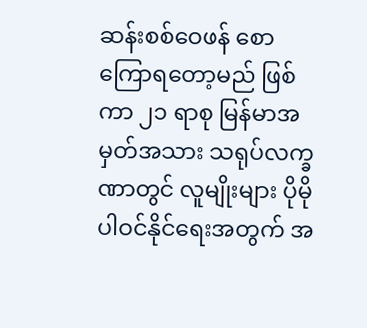ဆန်းစစ်ဝေဖန် စောကြောရတော့မည် ဖြစ်ကာ ၂၁ ရာစု မြန်မာအမှတ်အသား သရုပ်လက္ခဏာတွင် လူမျိုးများ ပိုမိုပါဝင်နိုင်ရေးအတွက် အ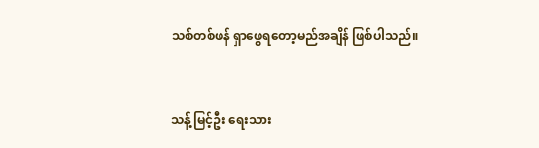သစ်တစ်ဖန် ရှာဖွေရတော့မည်အချိန် ဖြစ်ပါသည်။


သန့်မြင့်ဦး ရေးသား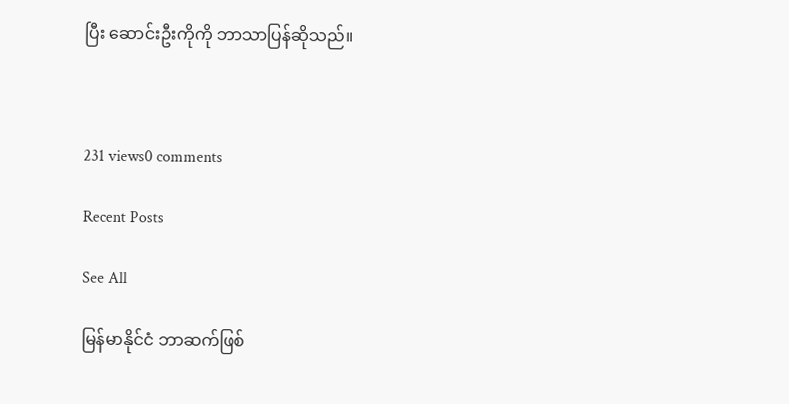ပြီး ဆောင်းဦးကိုကို ဘာသာပြန်ဆိုသည်။



231 views0 comments

Recent Posts

See All

မြန်မာနိုင်ငံ ဘာဆက်ဖြစ်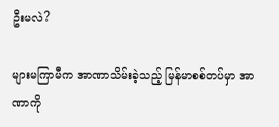ဦးမလဲ?

များမကြာမီက အာဏာသိမ်းခဲ့သည့် မြန်မာစစ်တပ်မှာ အာဏာကို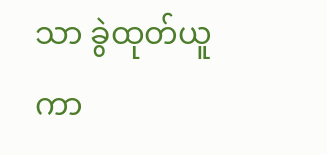သာ ခွဲထုတ်ယူကာ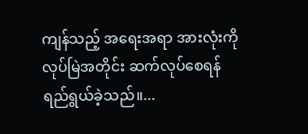ကျန်သည့် အရေးအရာ အားလုံးကို လုပ်မြဲအတိုင်း ဆက်လုပ်စေရန် ရည်ရွယ်ခဲ့သည်။...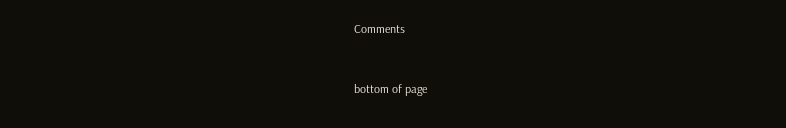Comments


bottom of page